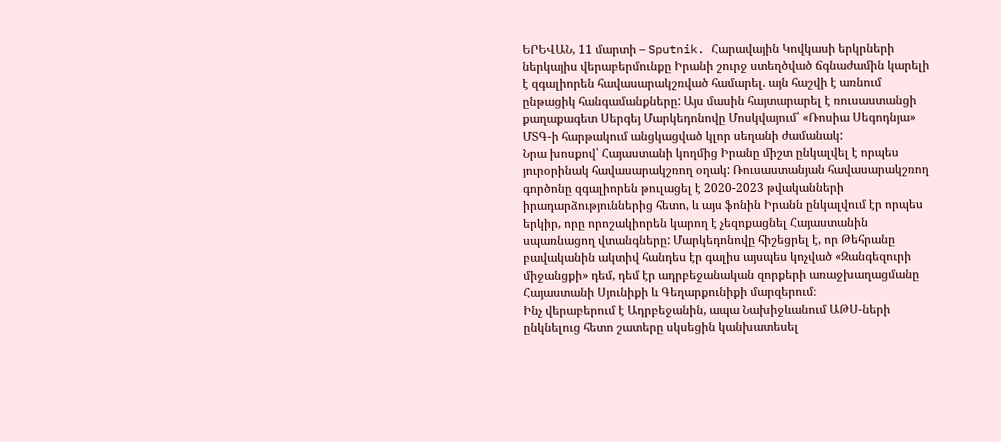ԵՐԵՎԱՆ, 11 մարտի – Sputnik. Հարավային Կովկասի երկրների ներկայիս վերաբերմունքը Իրանի շուրջ ստեղծված ճգնաժամին կարելի է զգալիորեն հավասարակշռված համարել. այն հաշվի է առնում ընթացիկ հանգամանքները: Այս մասին հայտարարել է ռուսաստանցի քաղաքագետ Սերգեյ Մարկեդոնովը Մոսկվայում՝ «Ռոսիա Սեգոդնյա» ՄՏԳ-ի հարթակում անցկացված կլոր սեղանի ժամանակ:
Նրա խոսքով՝ Հայաստանի կողմից Իրանը միշտ ընկալվել է որպես յուրօրինակ հավասարակշռող օղակ: Ռուսաստանյան հավասարակշռող գործոնը զգալիորեն թուլացել է 2020-2023 թվականների իրադարձություններից հետո, և այս ֆոնին Իրանն ընկալվում էր որպես երկիր, որը որոշակիորեն կարող է չեզոքացնել Հայաստանին սպառնացող վտանգները: Մարկեդոնովը հիշեցրել է, որ Թեհրանը բավականին ակտիվ հանդես էր գալիս այսպես կոչված «Զանգեզուրի միջանցքի» դեմ, դեմ էր ադրբեջանական զորքերի առաջխաղացմանը Հայաստանի Սյունիքի և Գեղարքունիքի մարզերում։
Ինչ վերաբերում է Ադրբեջանին, ապա Նախիջևանում ԱԹՍ-ների ընկնելուց հետո շատերը սկսեցին կանխատեսել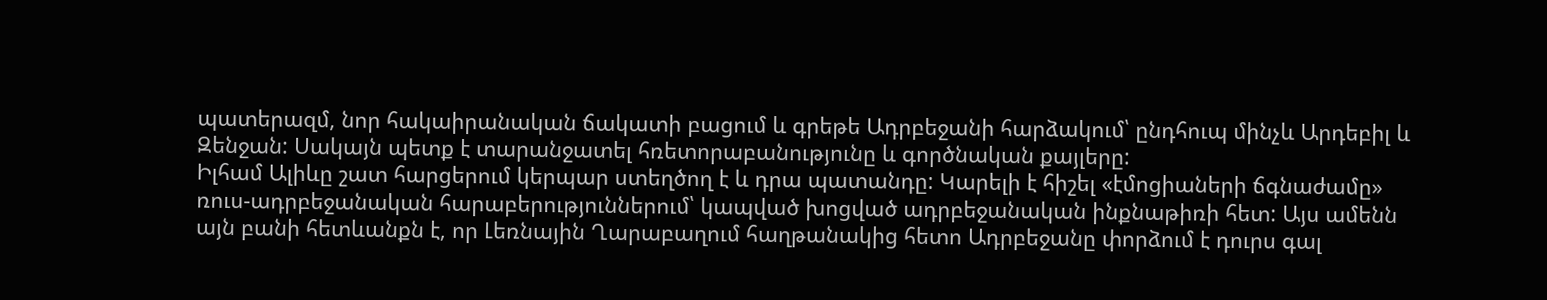պատերազմ, նոր հակաիրանական ճակատի բացում և գրեթե Ադրբեջանի հարձակում՝ ընդհուպ մինչև Արդեբիլ և Զենջան: Սակայն պետք է տարանջատել հռետորաբանությունը և գործնական քայլերը:
Իլհամ Ալիևը շատ հարցերում կերպար ստեղծող է և դրա պատանդը: Կարելի է հիշել «էմոցիաների ճգնաժամը» ռուս-ադրբեջանական հարաբերություններում՝ կապված խոցված ադրբեջանական ինքնաթիռի հետ: Այս ամենն այն բանի հետևանքն է, որ Լեռնային Ղարաբաղում հաղթանակից հետո Ադրբեջանը փորձում է դուրս գալ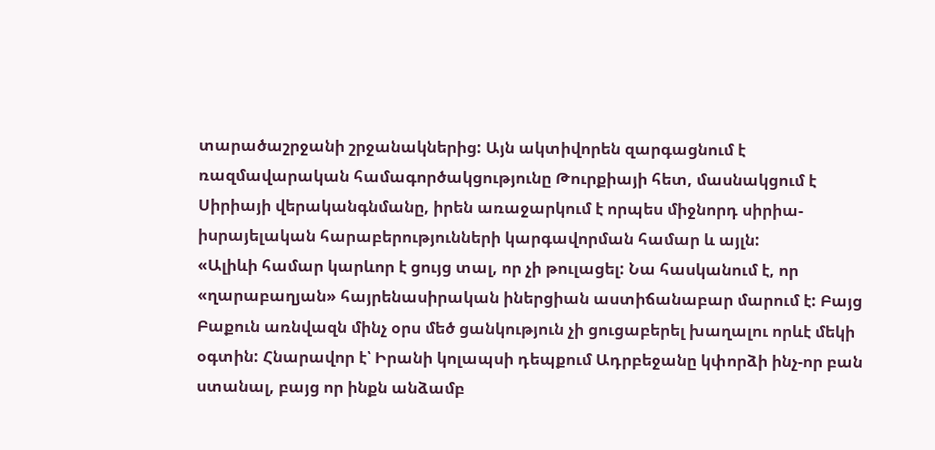տարածաշրջանի շրջանակներից: Այն ակտիվորեն զարգացնում է ռազմավարական համագործակցությունը Թուրքիայի հետ, մասնակցում է Սիրիայի վերականգնմանը, իրեն առաջարկում է որպես միջնորդ սիրիա-իսրայելական հարաբերությունների կարգավորման համար և այլն:
«Ալիևի համար կարևոր է ցույց տալ, որ չի թուլացել: Նա հասկանում է, որ «ղարաբաղյան» հայրենասիրական իներցիան աստիճանաբար մարում է: Բայց Բաքուն առնվազն մինչ օրս մեծ ցանկություն չի ցուցաբերել խաղալու որևէ մեկի օգտին: Հնարավոր է՝ Իրանի կոլապսի դեպքում Ադրբեջանը կփորձի ինչ-որ բան ստանալ, բայց որ ինքն անձամբ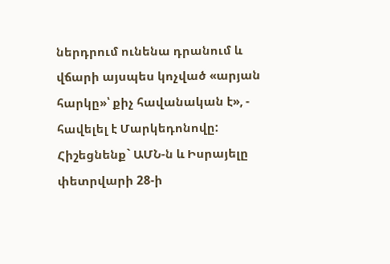ներդրում ունենա դրանում և վճարի այսպես կոչված «արյան հարկը»՝ քիչ հավանական է», - հավելել է Մարկեդոնովը:
Հիշեցնենք` ԱՄՆ-ն և Իսրայելը փետրվարի 28-ի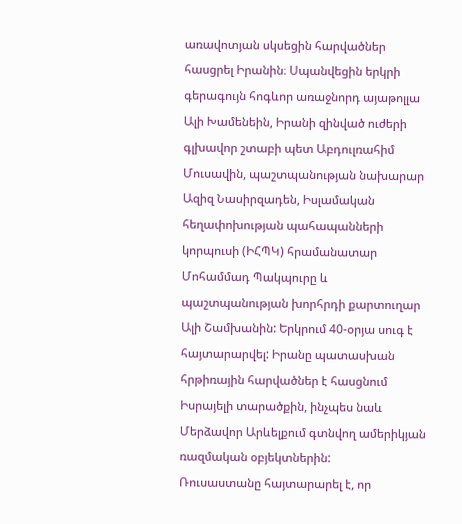առավոտյան սկսեցին հարվածներ հասցրել Իրանին։ Սպանվեցին երկրի գերագույն հոգևոր առաջնորդ այաթոլլա Ալի Խամենեին, Իրանի զինված ուժերի գլխավոր շտաբի պետ Աբդուլռահիմ Մուսավին, պաշտպանության նախարար Ազիզ Նասիրզադեն, Իսլամական հեղափոխության պահապանների կորպուսի (ԻՀՊԿ) հրամանատար Մոհամմադ Պակպուրը և պաշտպանության խորհրդի քարտուղար Ալի Շամխանին: Երկրում 40-օրյա սուգ է հայտարարվել: Իրանը պատասխան հրթիռային հարվածներ է հասցնում Իսրայելի տարածքին, ինչպես նաև Մերձավոր Արևելքում գտնվող ամերիկյան ռազմական օբյեկտներին:
Ռուսաստանը հայտարարել է, որ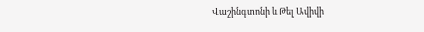Վաշինգտոնի և Թել Ավիվի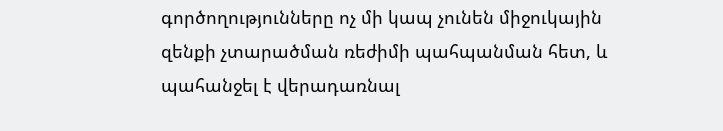գործողությունները ոչ մի կապ չունեն միջուկային զենքի չտարածման ռեժիմի պահպանման հետ, և պահանջել է վերադառնալ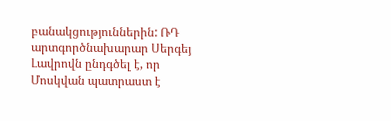բանակցություններին: ՌԴ արտգործնախարար Սերգեյ Լավրովն ընդգծել է, որ Մոսկվան պատրաստ է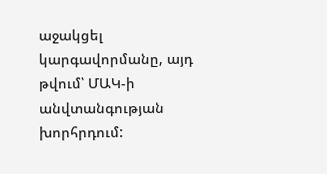աջակցել կարգավորմանը, այդ թվում՝ ՄԱԿ-ի անվտանգության խորհրդում: